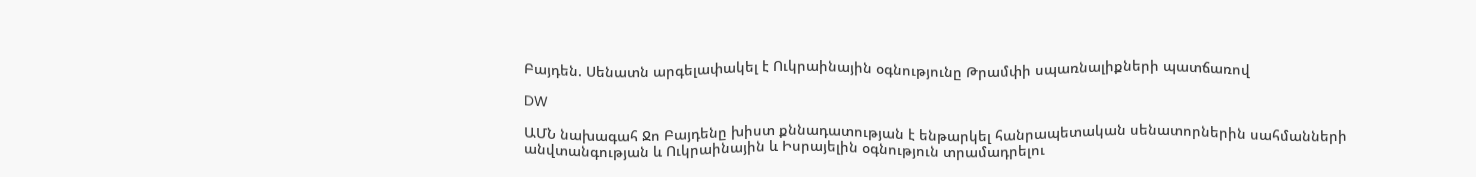Բայդեն. Սենատն արգելափակել է Ուկրաինային օգնությունը Թրամփի սպառնալիքների պատճառով

DW

ԱՄՆ նախագահ Ջո Բայդենը խիստ քննադատության է ենթարկել հանրապետական սենատորներին սահմանների անվտանգության և Ուկրաինային և Իսրայելին օգնություն տրամադրելու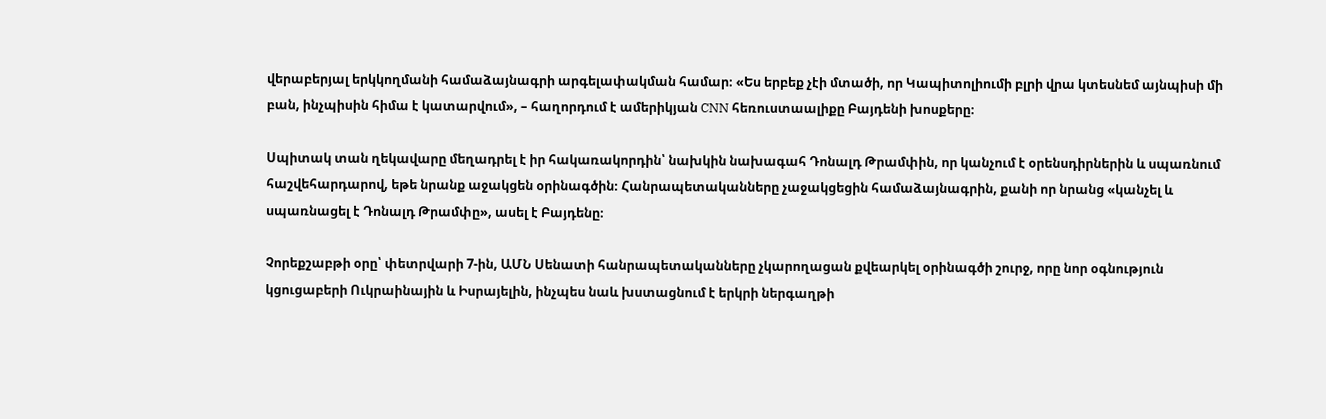վերաբերյալ երկկողմանի համաձայնագրի արգելափակման համար։ «Ես երբեք չէի մտածի, որ Կապիտոլիումի բլրի վրա կտեսնեմ այնպիսի մի բան, ինչպիսին հիմա է կատարվում», – հաղորդում է ամերիկյան CNN հեռուստաալիքը Բայդենի խոսքերը։

Սպիտակ տան ղեկավարը մեղադրել է իր հակառակորդին՝ նախկին նախագահ Դոնալդ Թրամփին, որ կանչում է օրենսդիրներին և սպառնում հաշվեհարդարով, եթե նրանք աջակցեն օրինագծին։ Հանրապետականները չաջակցեցին համաձայնագրին, քանի որ նրանց «կանչել և սպառնացել է Դոնալդ Թրամփը», ասել է Բայդենը։

Չորեքշաբթի օրը՝ փետրվարի 7-ին, ԱՄՆ Սենատի հանրապետականները չկարողացան քվեարկել օրինագծի շուրջ, որը նոր օգնություն կցուցաբերի Ուկրաինային և Իսրայելին, ինչպես նաև խստացնում է երկրի ներգաղթի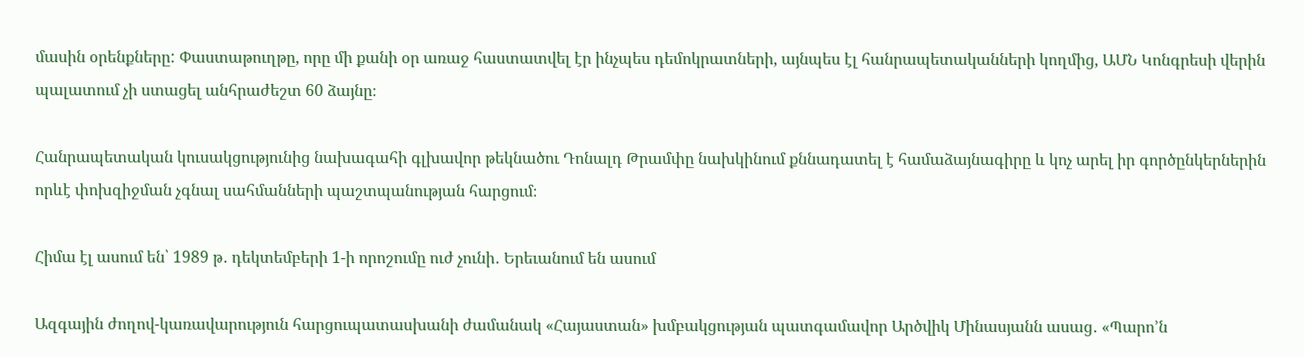մասին օրենքները: Փաստաթուղթը, որը մի քանի օր առաջ հաստատվել էր ինչպես դեմոկրատների, այնպես էլ հանրապետականների կողմից, ԱՄՆ Կոնգրեսի վերին պալատում չի ստացել անհրաժեշտ 60 ձայնը։

Հանրապետական կուսակցությունից նախագահի գլխավոր թեկնածու Դոնալդ Թրամփը նախկինում քննադատել է համաձայնագիրը և կոչ արել իր գործընկերներին որևէ փոխզիջման չգնալ սահմանների պաշտպանության հարցում։

Հիմա էլ ասում են՝ 1989 թ․ դեկտեմբերի 1-ի որոշումը ուժ չունի․ Երեւանում են ասում

Ազգային ժողով-կառավարություն հարցուպատասխանի ժամանակ «Հայաստան» խմբակցության պատգամավոր Արծվիկ Մինասյանն ասաց․ «Պարո’ն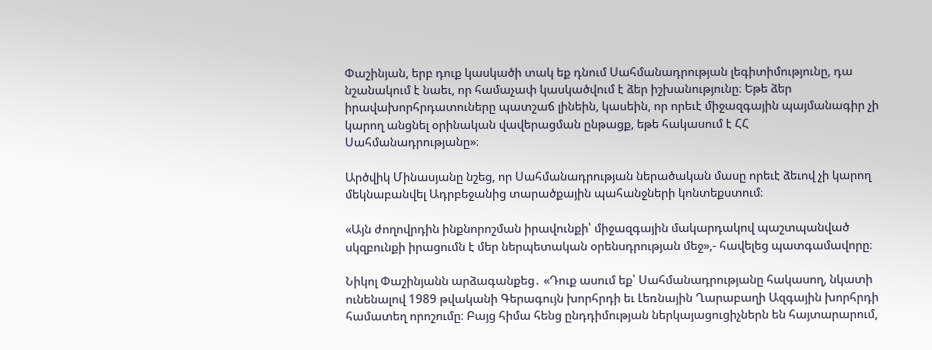Փաշինյան, երբ դուք կասկածի տակ եք դնում Սահմանադրության լեգիտիմությունը, դա նշանակում է նաեւ, որ համաչափ կասկածվում է ձեր իշխանությունը։ Եթե ձեր իրավախորհրդատուները պատշաճ լինեին, կասեին, որ որեւէ միջազգային պայմանագիր չի կարող անցնել օրինական վավերացման ընթացք, եթե հակասում է ՀՀ Սահմանադրությանը»։

Արծվիկ Մինասյանը նշեց, որ Սահմանադրության ներածական մասը որեւէ ձեւով չի կարող մեկնաբանվել Ադրբեջանից տարածքային պահանջների կոնտեքստում։

«Այն ժողովրդին ինքնորոշման իրավունքի՝ միջազգային մակարդակով պաշտպանված սկզբունքի իրացումն է մեր ներպետական օրենսդրության մեջ»,- հավելեց պատգամավորը։

Նիկոլ Փաշինյանն արձագանքեց․ «Դուք ասում եք՝ Սահմանադրությանը հակասող, նկատի ունենալով 1989 թվականի Գերագույն խորհրդի եւ Լեռնային Ղարաբաղի Ազգային խորհրդի համատեղ որոշումը։ Բայց հիմա հենց ընդդիմության ներկայացուցիչներն են հայտարարում,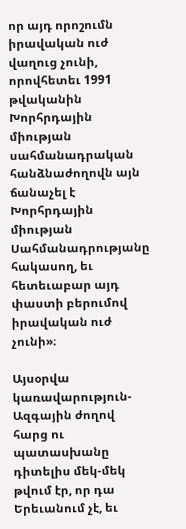որ այդ որոշումն իրավական ուժ վաղուց չունի, որովհետեւ 1991 թվականին Խորհրդային միության սահմանադրական հանձնաժողովն այն ճանաչել է Խորհրդային միության Սահմանադրությանը հակասող, եւ հետեւաբար այդ փաստի բերումով իրավական ուժ չունի»։

Այսօրվա կառավարություն-Ազգային ժողով հարց ու պատասխանը դիտելիս մեկ-մեկ թվում էր, որ դա Երեւանում չէ, եւ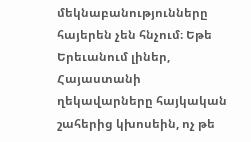մեկնաբանությունները հայերեն չեն հնչում։ Եթե Երեւանում լիներ, Հայաստանի ղեկավարները հայկական շահերից կխոսեին, ոչ թե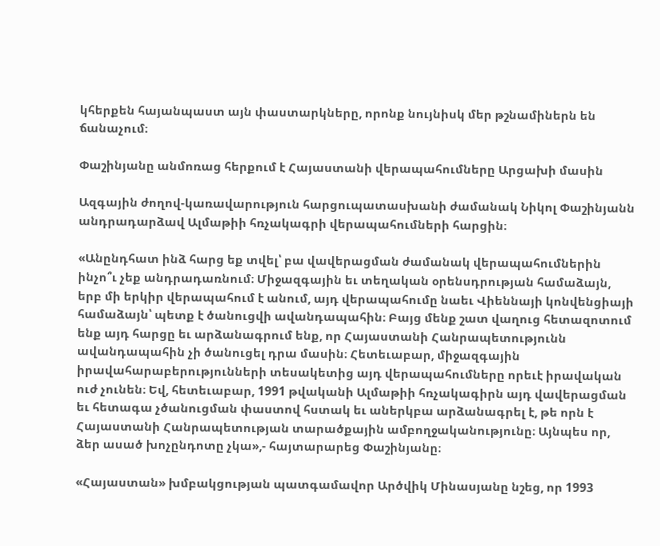կհերքեն հայանպաստ այն փաստարկները, որոնք նույնիսկ մեր թշնամիներն են ճանաչում։

Փաշինյանը անմոռաց հերքում է Հայաստանի վերապահումները Արցախի մասին

Ազգային ժողով-կառավարություն հարցուպատասխանի ժամանակ Նիկոլ Փաշինյանն անդրադարձավ Ալմաթիի հռչակագրի վերապահումների հարցին։

«Անընդհատ ինձ հարց եք տվել՝ բա վավերացման ժամանակ վերապահումներին ինչո՞ւ չեք անդրադառնում։ Միջազգային եւ տեղական օրենսդրության համաձայն, երբ մի երկիր վերապահում է անում, այդ վերապահումը նաեւ Վիեննայի կոնվենցիայի համաձայն՝ պետք է ծանուցվի ավանդապահին։ Բայց մենք շատ վաղուց հետազոտում ենք այդ հարցը եւ արձանագրում ենք, որ Հայաստանի Հանրապետությունն ավանդապահին չի ծանուցել դրա մասին։ Հետեւաբար, միջազգային իրավահարաբերությունների տեսակետից այդ վերապահումները որեւէ իրավական ուժ չունեն։ Եվ, հետեւաբար, 1991 թվականի Ալմաթիի հռչակագիրն այդ վավերացման եւ հետագա չծանուցման փաստով հստակ եւ աներկբա արձանագրել է, թե որն է Հայաստանի Հանրապետության տարածքային ամբողջականությունը։ Այնպես որ, ձեր ասած խոչընդոտը չկա»,- հայտարարեց Փաշինյանը։

«Հայաստան» խմբակցության պատգամավոր Արծվիկ Մինասյանը նշեց, որ 1993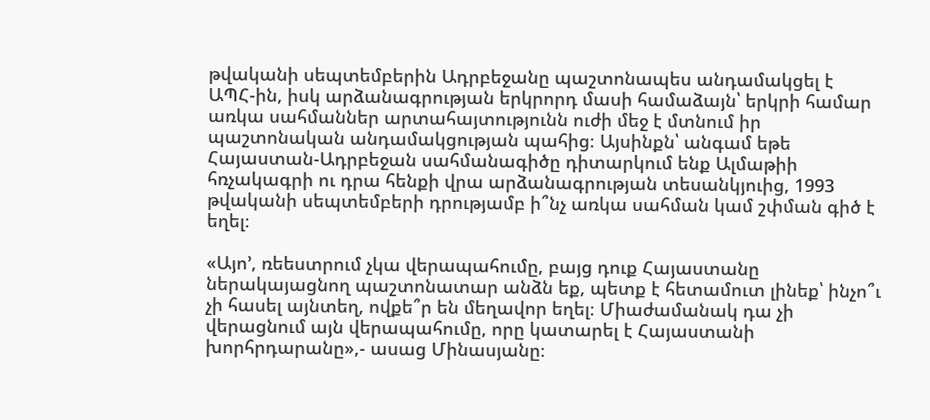թվականի սեպտեմբերին Ադրբեջանը պաշտոնապես անդամակցել է ԱՊՀ-ին, իսկ արձանագրության երկրորդ մասի համաձայն՝ երկրի համար առկա սահմաններ արտահայտությունն ուժի մեջ է մտնում իր պաշտոնական անդամակցության պահից։ Այսինքն՝ անգամ եթե Հայաստան-Ադրբեջան սահմանագիծը դիտարկում ենք Ալմաթիի հռչակագրի ու դրա հենքի վրա արձանագրության տեսանկյուից, 1993 թվականի սեպտեմբերի դրությամբ ի՞նչ առկա սահման կամ շփման գիծ է եղել։

«Այո’, ռեեստրում չկա վերապահումը, բայց դուք Հայաստանը ներակայացնող պաշտոնատար անձն եք, պետք է հետամուտ լինեք՝ ինչո՞ւ չի հասել այնտեղ, ովքե՞ր են մեղավոր եղել։ Միաժամանակ դա չի վերացնում այն վերապահումը, որը կատարել է Հայաստանի խորհրդարանը»,- ասաց Մինասյանը։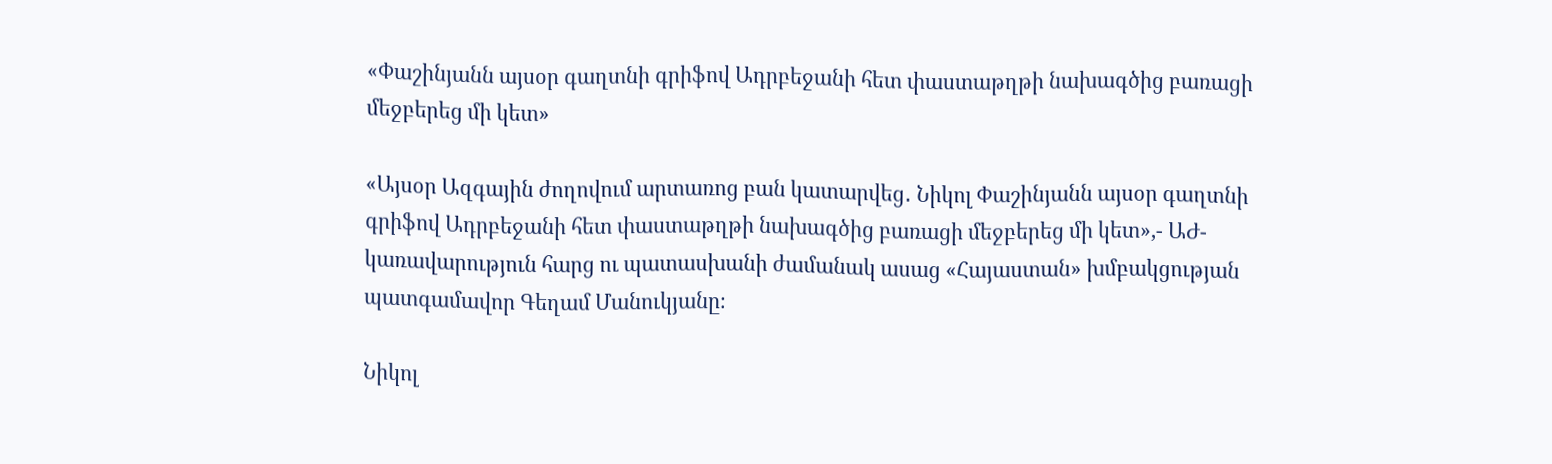«Փաշինյանն այսօր գաղտնի գրիֆով Ադրբեջանի հետ փաստաթղթի նախագծից բառացի մեջբերեց մի կետ»

«Այսօր Ազգային ժողովում արտառոց բան կատարվեց․ Նիկոլ Փաշինյանն այսօր գաղտնի գրիֆով Ադրբեջանի հետ փաստաթղթի նախագծից բառացի մեջբերեց մի կետ»,- ԱԺ-կառավարություն հարց ու պատասխանի ժամանակ ասաց «Հայաստան» խմբակցության պատգամավոր Գեղամ Մանուկյանը։

Նիկոլ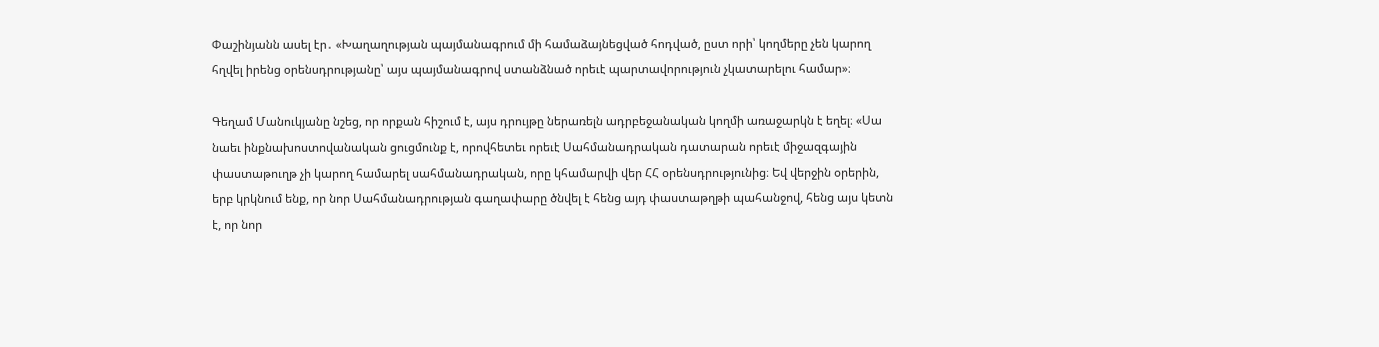Փաշինյանն ասել էր․ «Խաղաղության պայմանագրում մի համաձայնեցված հոդված, ըստ որի՝ կողմերը չեն կարող հղվել իրենց օրենսդրությանը՝ այս պայմանագրով ստանձնած որեւէ պարտավորություն չկատարելու համար»։

Գեղամ Մանուկյանը նշեց, որ որքան հիշում է, այս դրույթը ներառելն ադրբեջանական կողմի առաջարկն է եղել։ «Սա նաեւ ինքնախոստովանական ցուցմունք է, որովհետեւ որեւէ Սահմանադրական դատարան որեւէ միջազգային փաստաթուղթ չի կարող համարել սահմանադրական, որը կհամարվի վեր ՀՀ օրենսդրությունից։ Եվ վերջին օրերին, երբ կրկնում ենք, որ նոր Սահմանադրության գաղափարը ծնվել է հենց այդ փաստաթղթի պահանջով, հենց այս կետն է, որ նոր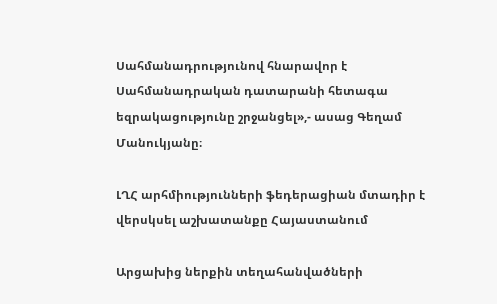Սահմանադրությունով հնարավոր է Սահմանադրական դատարանի հետագա եզրակացությունը շրջանցել»,- ասաց Գեղամ Մանուկյանը։

ԼՂՀ արհմիությունների ֆեդերացիան մտադիր է վերսկսել աշխատանքը Հայաստանում

Արցախից ներքին տեղահանվածների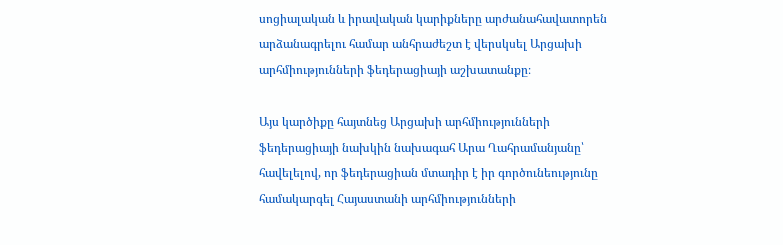սոցիալական և իրավական կարիքները արժանահավատորեն արձանագրելու համար անհրաժեշտ է վերսկսել Արցախի արհմիությունների ֆեդերացիայի աշխատանքը։

Այս կարծիքը հայտնեց Արցախի արհմիությունների ֆեդերացիայի նախկին նախագահ Արա Ղահրամանյանը՝ հավելելով, որ ֆեդերացիան մտադիր է իր գործունեությունը համակարգել Հայաստանի արհմիությունների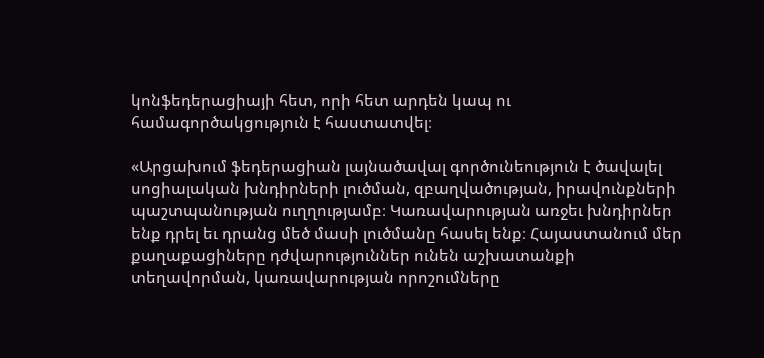կոնֆեդերացիայի հետ, որի հետ արդեն կապ ու համագործակցություն է հաստատվել։

«Արցախում ֆեդերացիան լայնածավալ գործունեություն է ծավալել սոցիալական խնդիրների լուծման, զբաղվածության, իրավունքների պաշտպանության ուղղությամբ։ Կառավարության առջեւ խնդիրներ ենք դրել եւ դրանց մեծ մասի լուծմանը հասել ենք։ Հայաստանում մեր քաղաքացիները դժվարություններ ունեն աշխատանքի տեղավորման, կառավարության որոշումները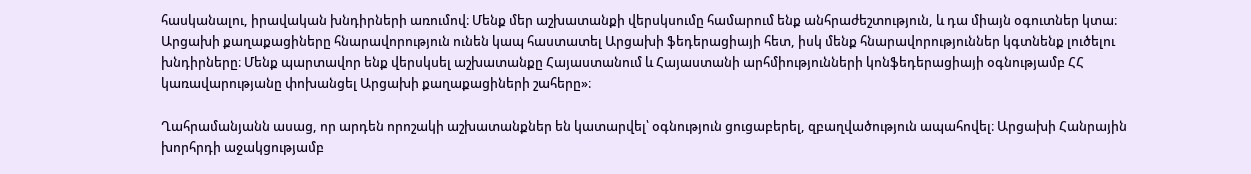հասկանալու, իրավական խնդիրների առումով։ Մենք մեր աշխատանքի վերսկսումը համարում ենք անհրաժեշտություն, և դա միայն օգուտներ կտա։ Արցախի քաղաքացիները հնարավորություն ունեն կապ հաստատել Արցախի ֆեդերացիայի հետ, իսկ մենք հնարավորություններ կգտնենք լուծելու խնդիրները։ Մենք պարտավոր ենք վերսկսել աշխատանքը Հայաստանում և Հայաստանի արհմիությունների կոնֆեդերացիայի օգնությամբ ՀՀ կառավարությանը փոխանցել Արցախի քաղաքացիների շահերը»։

Ղահրամանյանն ասաց, որ արդեն որոշակի աշխատանքներ են կատարվել՝ օգնություն ցուցաբերել, զբաղվածություն ապահովել։ Արցախի Հանրային խորհրդի աջակցությամբ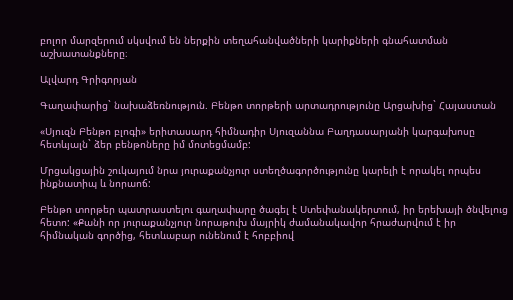բոլոր մարզերում սկսվում են ներքին տեղահանվածների կարիքների գնահատման աշխատանքները։

Ալվարդ Գրիգորյան

Գաղափարից` նախաձեռնություն. Բենթո տորթերի արտադրությունը Արցախից` Հայաստան

«Սյուզն Բենթո բլոգի» երիտասարդ հիմնադիր Սյուզաննա Բաղդասարյանի կարգախոսը հետևյալն` ձեր բենթոները իմ մոտեցմամբ:

Մրցակցային շուկայում նրա յուրաքանչյուր ստեղծագործությունը կարելի է որակել որպես ինքնատիպ և նորաոճ:

Բենթո տորթեր պատրաստելու գաղափարը ծագել է Ստեփանակերտում, իր երեխայի ծնվելուց հետո: «Քանի որ յուրաքանչյուր նորաթուխ մայրիկ ժամանակավոր հրաժարվում է իր հիմնական գործից, հետևաբար ունենում է հոբբիով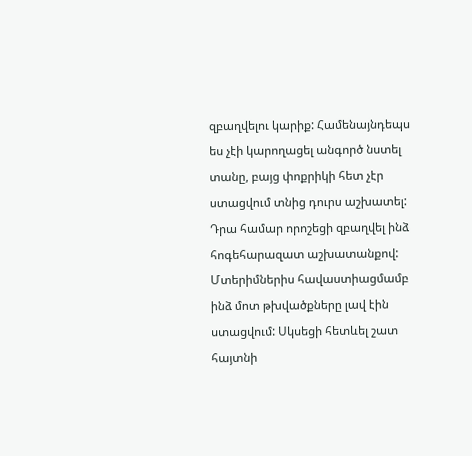զբաղվելու կարիք: Համենայնդեպս ես չէի կարողացել անգործ նստել տանը, բայց փոքրիկի հետ չէր ստացվում տնից դուրս աշխատել: Դրա համար որոշեցի զբաղվել ինձ հոգեհարազատ աշխատանքով: Մտերիմներիս հավաստիացմամբ ինձ մոտ թխվածքները լավ էին ստացվում: Սկսեցի հետևել շատ հայտնի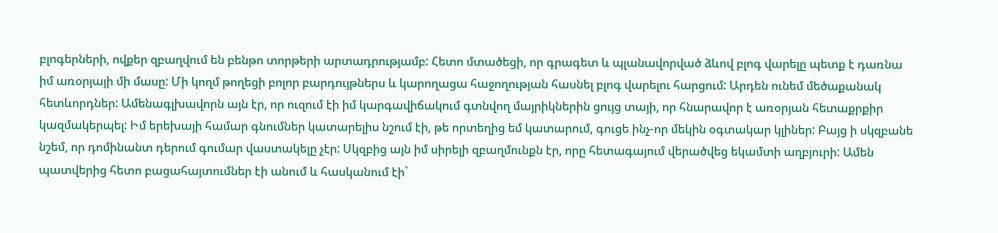բլոգերների, ովքեր զբաղվում են բենթո տորթերի արտադրությամբ: Հետո մտածեցի, որ գրագետ և պլանավորված ձևով բլոգ վարելը պետք է դառնա իմ առօրյայի մի մասը: Մի կողմ թողեցի բոլոր բարդույթներս և կարողացա հաջողության հասնել բլոգ վարելու հարցում: Արդեն ունեմ մեծաքանակ հետևորդներ: Ամենագլխավորն այն էր, որ ուզում էի իմ կարգավիճակում գտնվող մայրիկներին ցույց տայի, որ հնարավոր է առօրյան հետաքրքիր կազմակերպել: Իմ երեխայի համար գնումներ կատարելիս նշում էի, թե որտեղից եմ կատարում, գուցե ինչ-որ մեկին օգտակար կլիներ: Բայց ի սկզբանե նշեմ, որ դոմինանտ դերում գումար վաստակելը չէր: Սկզբից այն իմ սիրելի զբաղմունքն էր, որը հետագայում վերածվեց եկամտի աղբյուրի: Ամեն պատվերից հետո բացահայտումներ էի անում և հասկանում էի`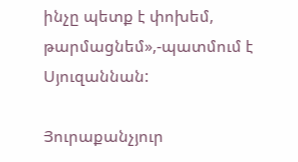ինչը պետք է փոխեմ, թարմացնեմ»,-պատմում է Սյուզաննան:

Յուրաքանչյուր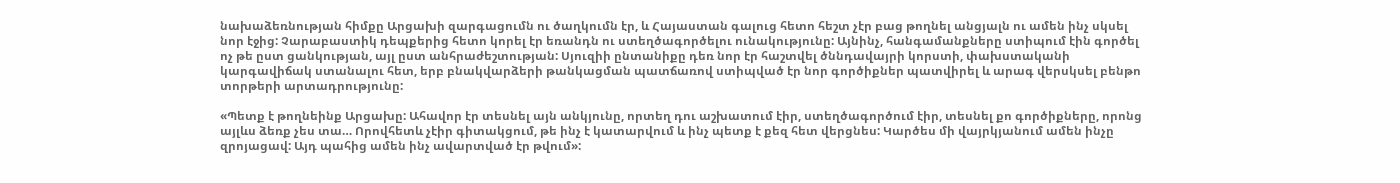նախաձեռնության հիմքը Արցախի զարգացումն ու ծաղկումն էր, և Հայաստան գալուց հետո հեշտ չէր բաց թողնել անցյալն ու ամեն ինչ սկսել նոր էջից: Չարաբաստիկ դեպքերից հետո կորել էր եռանդն ու ստեղծագործելու ունակությունը: Այնինչ, հանգամանքները ստիպում էին գործել ոչ թե ըստ ցանկության, այլ ըստ անհրաժեշտության: Սյուզիի ընտանիքը դեռ նոր էր հաշտվել ծննդավայրի կորստի, փախստականի կարգավիճակ ստանալու հետ, երբ բնակվարձերի թանկացման պատճառով ստիպված էր նոր գործիքներ պատվիրել և արագ վերսկսել բենթո տորթերի արտադրությունը:

«Պետք է թողնեինք Արցախը: Ահավոր էր տեսնել այն անկյունը, որտեղ դու աշխատում էիր, ստեղծագործում էիր, տեսնել քո գործիքները, որոնց այլևս ձեռք չես տա… Որովհետև չէիր գիտակցում, թե ինչ է կատարվում և ինչ պետք է քեզ հետ վերցնես: Կարծես մի վայրկյանում ամեն ինչը զրոյացավ: Այդ պահից ամեն ինչ ավարտված էր թվում»: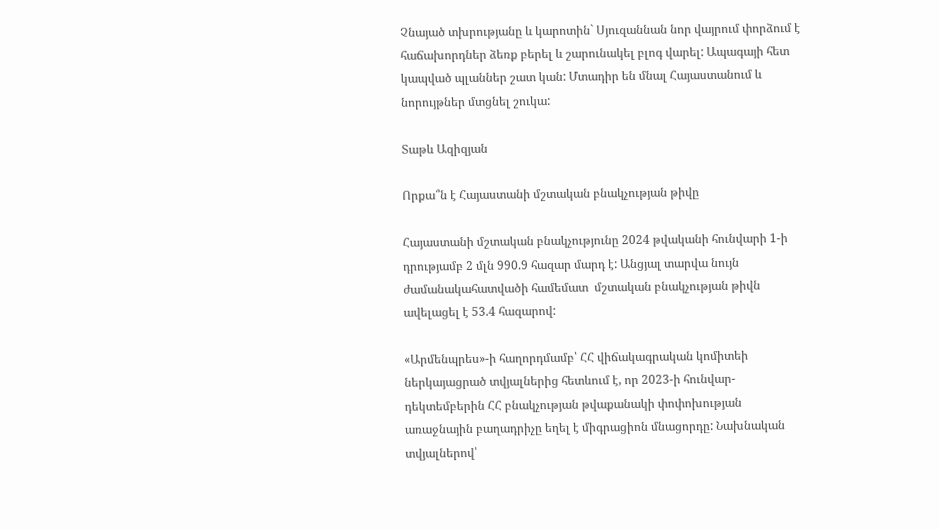Չնայած տխրությանը և կարոտին` Սյուզաննան նոր վայրում փորձում է հաճախորդներ ձեռք բերել և շարունակել բլոգ վարել: Ապագայի հետ կապված պլաններ շատ կան: Մտադիր են մնալ Հայաստանում և նորույթներ մտցնել շուկա:

Տաթև Ազիզյան

Որքա՞ն է Հայաստանի մշտական բնակչության թիվը

Հայաստանի մշտական բնակչությունը 2024 թվականի հունվարի 1-ի դրությամբ 2 մլն 990.9 հազար մարդ է: Անցյալ տարվա նույն ժամանակահատվածի համեմատ  մշտական բնակչության թիվն ավելացել է 53.4 հազարով:

«Արմենպրես»-ի հաղորդմամբ՝ ՀՀ վիճակագրական կոմիտեի ներկայացրած տվյալներից հետևում է, որ 2023-ի հունվար-դեկտեմբերին ՀՀ բնակչության թվաքանակի փոփոխության առաջնային բաղադրիչը եղել է միգրացիոն մնացորդը: Նախնական տվյալներով՝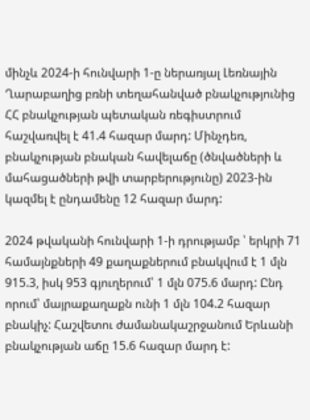մինչև 2024-ի հունվարի 1-ը ներառյալ Լեռնային Ղարաբաղից բռնի տեղահանված բնակչությունից ՀՀ բնակչության պետական ռեգիստրում հաշվառվել է 41.4 հազար մարդ: Մինչդեռ, բնակչության բնական հավելաճը (ծնվածների և մահացածների թվի տարբերությունը) 2023-ին կազմել է ընդամենը 12 հազար մարդ:

2024 թվականի հունվարի 1-ի դրությամբ ՝ երկրի 71 համայնքների 49 քաղաքներում բնակվում է 1 մլն 915.3, իսկ 953 գյուղերում՝ 1 մլն 075.6 մարդ: Ընդ որում՝ մայրաքաղաքն ունի 1 մլն 104.2 հազար բնակիչ: Հաշվետու ժամանակաշրջանում Երևանի բնակչության աճը 15.6 հազար մարդ է: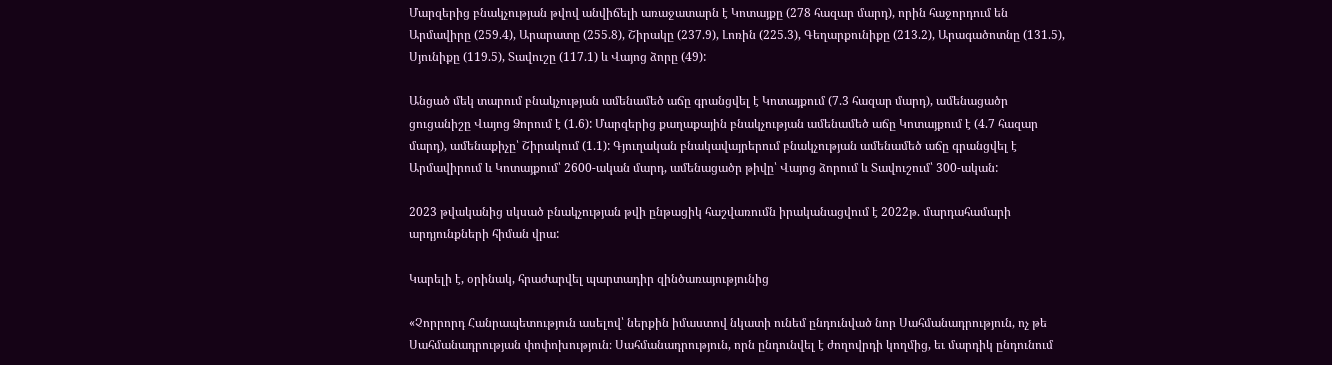Մարզերից բնակչության թվով անվիճելի առաջատարն է Կոտայքը (278 հազար մարդ), որին հաջորդում են Արմավիրը (259.4), Արարատը (255.8), Շիրակը (237.9), Լոռին (225.3), Գեղարքունիքը (213.2), Արագածոտնը (131.5), Սյունիքը (119.5), Տավուշը (117.1) և Վայոց ձորը (49):

Անցած մեկ տարում բնակչության ամենամեծ աճը գրանցվել է Կոտայքում (7.3 հազար մարդ), ամենացածր ցուցանիշը Վայոց Ձորում է (1.6): Մարզերից քաղաքային բնակչության ամենամեծ աճը Կոտայքում է (4.7 հազար մարդ), ամենաքիչը՝ Շիրակում (1.1): Գյուղական բնակավայրերում բնակչության ամենամեծ աճը գրանցվել է Արմավիրում և Կոտայքում՝ 2600-ական մարդ, ամենացածր թիվը՝ Վայոց ձորում և Տավուշում՝ 300-ական:

2023 թվականից սկսած բնակչության թվի ընթացիկ հաշվառումն իրականացվում է 2022թ. մարդահամարի արդյունքների հիման վրա:

Կարելի է, օրինակ, հրաժարվել պարտադիր զինծառայությունից

«Չորրորդ Հանրապետություն ասելով՝ ներքին իմաստով նկատի ունեմ ընդունված նոր Սահմանադրություն, ոչ թե Սահմանադրության փոփոխություն։ Սահմանադրություն, որն ընդունվել է ժողովրդի կողմից, եւ մարդիկ ընդունում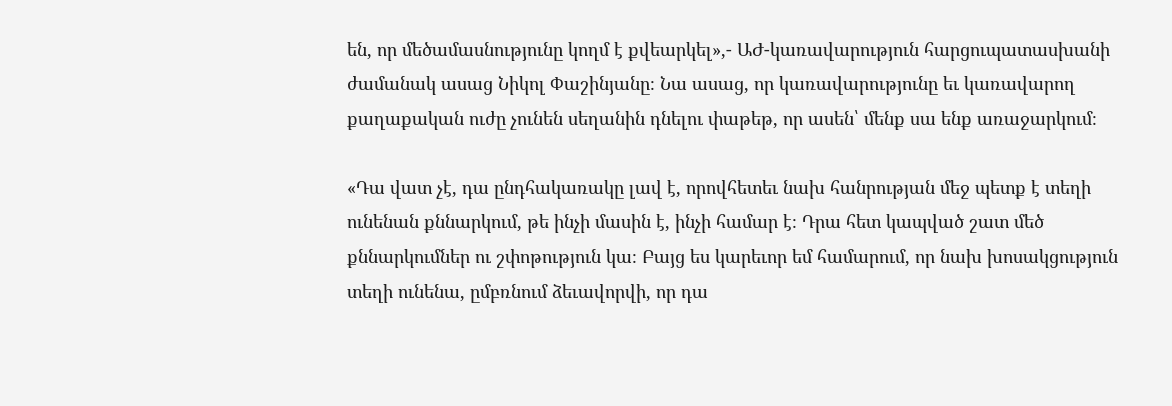են, որ մեծամասնությունը կողմ է քվեարկել»,- ԱԺ-կառավարություն հարցուպատասխանի ժամանակ ասաց Նիկոլ Փաշինյանը։ Նա ասաց, որ կառավարությունը եւ կառավարող քաղաքական ուժը չունեն սեղանին դնելու փաթեթ, որ ասեն՝ մենք սա ենք առաջարկում։

«Դա վատ չէ, դա ընդհակառակը լավ է, որովհետեւ նախ հանրության մեջ պետք է տեղի ունենան քննարկում, թե ինչի մասին է, ինչի համար է։ Դրա հետ կապված շատ մեծ քննարկումներ ու շփոթություն կա։ Բայց ես կարեւոր եմ համարում, որ նախ խոսակցություն տեղի ունենա, ըմբռնում ձեւավորվի, որ դա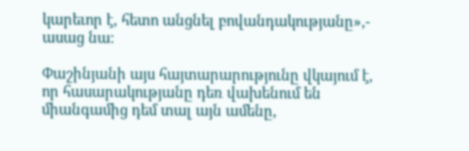կարեւոր է, հետո անցնել բովանդակությանը»,- ասաց նա։

Փաշինյանի այս հայտարարությունը վկայում է, որ հասարակությանը դեռ վախենում են միանգամից դեմ տալ այն ամենը,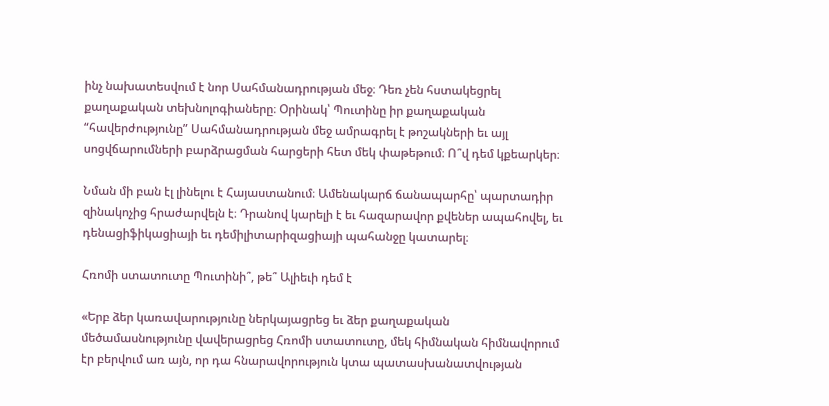ինչ նախատեսվում է նոր Սահմանադրության մեջ։ Դեռ չեն հստակեցրել քաղաքական տեխնոլոգիաները։ Օրինակ՝ Պուտինը իր քաղաքական “հավերժությունը” Սահմանադրության մեջ ամրագրել է թոշակների եւ այլ սոցվճարումների բարձրացման հարցերի հետ մեկ փաթեթում։ Ո՞վ դեմ կքեարկեր։

Նման մի բան էլ լինելու է Հայաստանում։ Ամենակարճ ճանապարհը՝ պարտադիր զինակոչից հրաժարվելն է։ Դրանով կարելի է եւ հազարավոր քվեներ ապահովել, եւ դենացիֆիկացիայի եւ դեմիլիտարիզացիայի պահանջը կատարել։

Հռոմի ստատուտը Պուտինի՞, թե՞ Ալիեւի դեմ է

«Երբ ձեր կառավարությունը ներկայացրեց եւ ձեր քաղաքական մեծամասնությունը վավերացրեց Հռոմի ստատուտը, մեկ հիմնական հիմնավորում էր բերվում առ այն, որ դա հնարավորություն կտա պատասխանատվության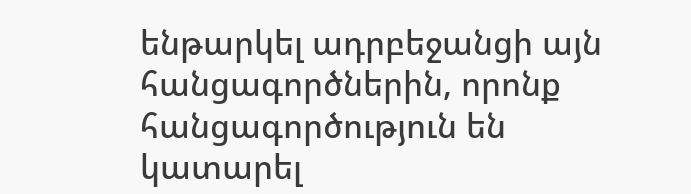ենթարկել ադրբեջանցի այն հանցագործներին, որոնք հանցագործություն են կատարել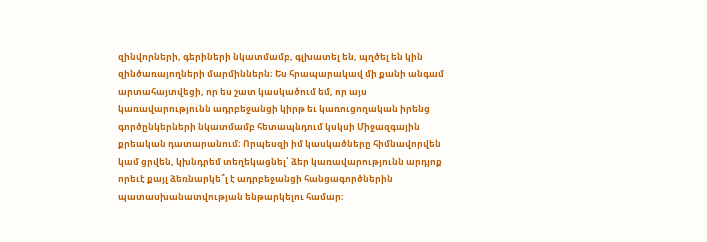զինվորների, գերիների նկատմամբ, գլխատել են, պղծել են կին զինծառայողների մարմիններն։ Ես հրապարակավ մի քանի անգամ արտահայտվեցի, որ ես շատ կասկածում եմ, որ այս կառավարությունն ադրբեջանցի կիրթ եւ կառուցողական իրենց գործընկերների նկատմամբ հետապնդում կսկսի Միջազգային քրեական դատարանում։ Որպեսզի իմ կասկածները հիմնավորվեն կամ ցրվեն, կխնդրեմ տեղեկացնել՝ ձեր կառավարությունն արդյոք որեւէ քայլ ձեռնարկե՞լ է ադրբեջանցի հանցագործներին պատասխանատվության ենթարկելու համար։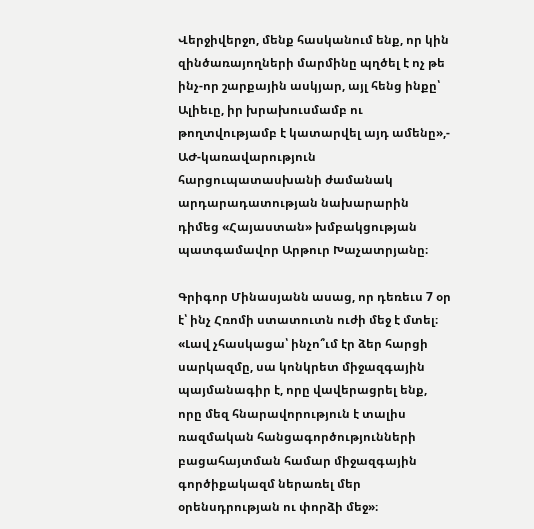Վերջիվերջո, մենք հասկանում ենք, որ կին զինծառայողների մարմինը պղծել է ոչ թե ինչ-որ շարքային ասկյար, այլ հենց ինքը՝ Ալիեւը, իր խրախուսմամբ ու թողտվությամբ է կատարվել այդ ամենը»,- ԱԺ-կառավարություն հարցուպատասխանի ժամանակ արդարադատության նախարարին դիմեց «Հայաստան» խմբակցության պատգամավոր Արթուր Խաչատրյանը։

Գրիգոր Մինասյանն ասաց, որ դեռեւս 7 օր է՝ ինչ Հռոմի ստատուտն ուժի մեջ է մտել։ «Լավ չհասկացա՝ ինչո՞ւմ էր ձեր հարցի սարկազմը, սա կոնկրետ միջազգային պայմանագիր է, որը վավերացրել ենք, որը մեզ հնարավորություն է տալիս ռազմական հանցագործությունների բացահայտման համար միջազգային գործիքակազմ ներառել մեր օրենսդրության ու փորձի մեջ»։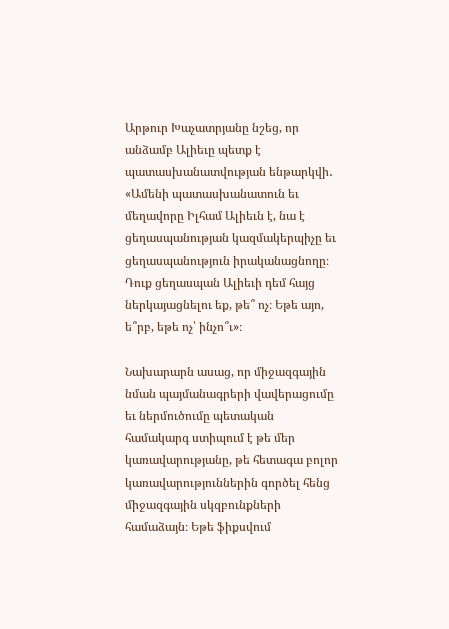Արթուր Խաչատրյանը նշեց, որ անձամբ Ալիեւը պետք է պատասխանատվության ենթարկվի․ «Ամենի պատասխանատուն եւ մեղավորը Իլհամ Ալիեւն է, նա է ցեղասպանության կազմակերպիչը եւ ցեղասպանություն իրականացնողը։ Դուք ցեղասպան Ալիեւի դեմ հայց ներկայացնելու եք, թե՞ ոչ։ Եթե այո, ե՞րբ, եթե ոչ՝ ինչո՞ւ»։

Նախարարն ասաց, որ միջազգային նման պայմանագրերի վավերացումը եւ ներմուծումը պետական համակարգ ստիպում է թե մեր կառավարությանը, թե հետագա բոլոր կառավարություններին գործել հենց միջազգային սկզբունքների համաձայն։ Եթե ֆիքսվում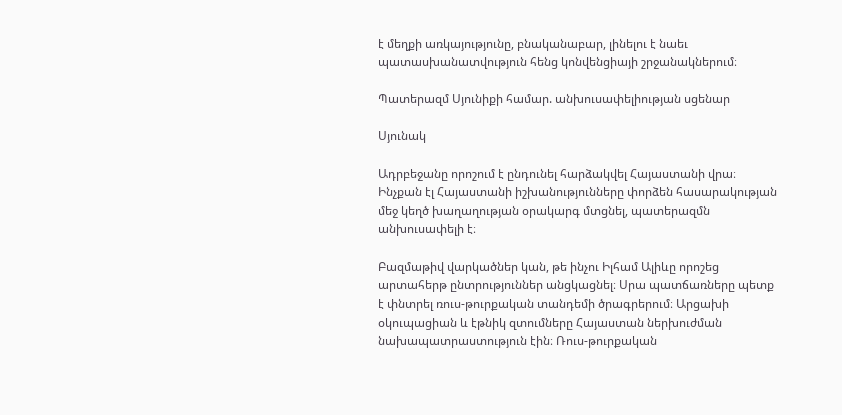է մեղքի առկայությունը, բնականաբար, լինելու է նաեւ պատասխանատվություն հենց կոնվենցիայի շրջանակներում։

Պատերազմ Սյունիքի համար. անխուսափելիության սցենար

Սյունակ

Ադրբեջանը որոշում է ընդունել հարձակվել Հայաստանի վրա։ Ինչքան էլ Հայաստանի իշխանությունները փորձեն հասարակության մեջ կեղծ խաղաղության օրակարգ մտցնել, պատերազմն անխուսափելի է։

Բազմաթիվ վարկածներ կան, թե ինչու Իլհամ Ալիևը որոշեց արտահերթ ընտրություններ անցկացնել։ Սրա պատճառները պետք է փնտրել ռուս-թուրքական տանդեմի ծրագրերում։ Արցախի օկուպացիան և էթնիկ զտումները Հայաստան ներխուժման նախապատրաստություն էին։ Ռուս-թուրքական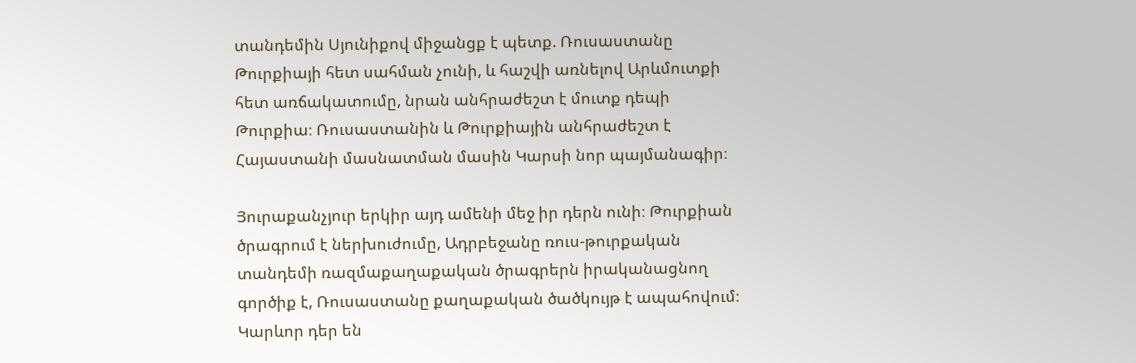տանդեմին Սյունիքով միջանցք է պետք. Ռուսաստանը Թուրքիայի հետ սահման չունի, և հաշվի առնելով Արևմուտքի հետ առճակատումը, նրան անհրաժեշտ է մուտք դեպի Թուրքիա։ Ռուսաստանին և Թուրքիային անհրաժեշտ է Հայաստանի մասնատման մասին Կարսի նոր պայմանագիր։

Յուրաքանչյուր երկիր այդ ամենի մեջ իր դերն ունի։ Թուրքիան ծրագրում է ներխուժումը, Ադրբեջանը ռուս-թուրքական տանդեմի ռազմաքաղաքական ծրագրերն իրականացնող գործիք է, Ռուսաստանը քաղաքական ծածկույթ է ապահովում։ Կարևոր դեր են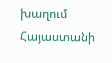խաղում Հայաստանի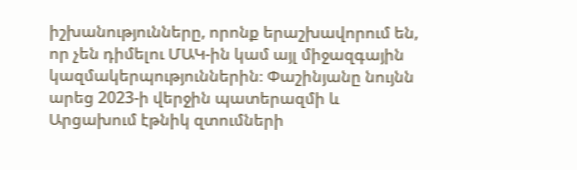իշխանությունները, որոնք երաշխավորում են, որ չեն դիմելու ՄԱԿ-ին կամ այլ միջազգային կազմակերպություններին։ Փաշինյանը նույնն արեց 2023-ի վերջին պատերազմի և Արցախում էթնիկ զտումների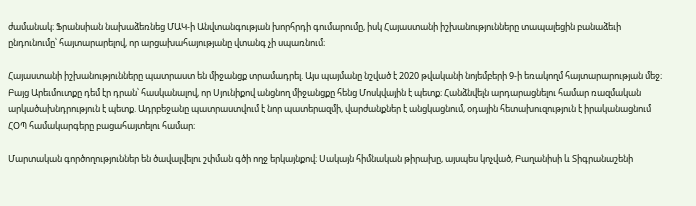ժամանակ։ Ֆրանսիան նախաձեռնեց ՄԱԿ-ի Անվտանգության խորհրդի գումարումը, իսկ Հայաստանի իշխանությունները տապալեցին բանաձեւի ընդունումը՝ հայտարարելով, որ արցախահայությանը վտանգ չի սպառնում։

Հայաստանի իշխանությունները պատրաստ են միջանցք տրամադրել. Այս պայմանը նշված է 2020 թվականի նոյեմբերի 9-ի եռակողմ հայտարարության մեջ։ Բայց Արեւմուտքը դեմ էր դրան՝ հասկանալով, որ Սյունիքով անցնող միջանցքը հենց Մոսկվային է պետք։ Հանձնվելն արդարացնելու համար ռազմական արկածախնդրություն է պետք. Ադրբեջանը պատրաստվում է նոր պատերազմի, վարժանքներ է անցկացնում, օդային հետախուզություն է իրականացնում ՀՕՊ համակարգերը բացահայտելու համար։

Մարտական գործողություններ են ծավալվելու շփման գծի ողջ երկայնքով։ Սակայն հիմնական թիրախը, այսպես կոչված, Բաղանիսի և Տիգրանաշենի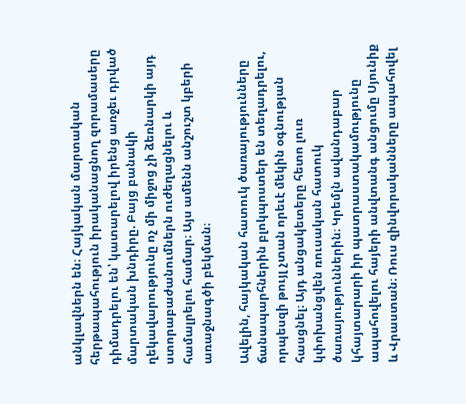անկլավներն են։ Հայկական մարտական հերթապահություն իրականացնող զորամասերը դիմադրելու են՝ կատարելով իրենց առջեւ դրված մարտական խնդիրը. Բայց բանակի ղեկավարությունը ոչ մի միջոց չի ձեռնարկի այդ ստորաբաժանումներն ուժեղացնելու և համալրելու համար։ Այս ամենն անշուշտ կբերի առաջնագծի բեկման։

Ավելին, հայկական հատուկ ծառայությունները ճանապարհներին բլոկպոստեր են տեղադրելու, որպեսզի թույլ չտան որեւէ մեկին օգնության հասցնել։ Այդ անցակետերը հետո լուռ կփոխանցվեն ռուսական հատուկ ծառայություններին։ Կրեմլն ավանդաբար կհայտարարի իր պատրաստակամությունը ապահովելու հայերի անվտանգ անցումը Սյունիք և Վրաստան։ Ռուս զինվորականները ապահովել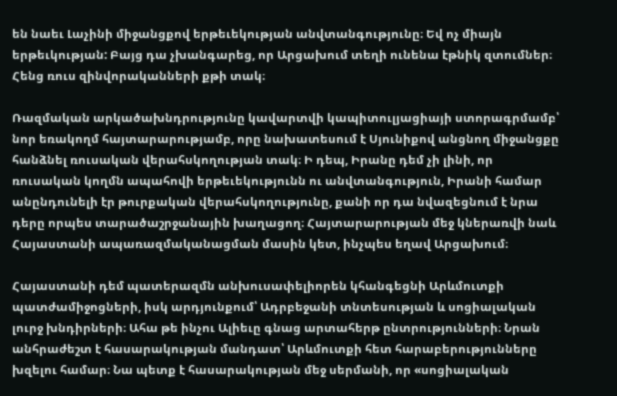են նաեւ Լաչինի միջանցքով երթեւեկության անվտանգությունը։ Եվ ոչ միայն երթեւկության: Բայց դա չխանգարեց, որ Արցախում տեղի ունենա էթնիկ զտումներ։ Հենց ռուս զինվորականների քթի տակ։

Ռազմական արկածախնդրությունը կավարտվի կապիտուլյացիայի ստորագրմամբ՝ նոր եռակողմ հայտարարությամբ, որը նախատեսում է Սյունիքով անցնող միջանցքը հանձնել ռուսական վերահսկողության տակ։ Ի դեպ, Իրանը դեմ չի լինի, որ ռուսական կողմն ապահովի երթեւեկությունն ու անվտանգություն, Իրանի համար անընդունելի էր թուրքական վերահսկողությունը, քանի որ դա նվազեցնում է նրա դերը որպես տարածաշրջանային խաղացող։ Հայտարարության մեջ կներառվի նաև Հայաստանի ապառազմականացման մասին կետ, ինչպես եղավ Արցախում։

Հայաստանի դեմ պատերազմն անխուսափելիորեն կհանգեցնի Արևմուտքի պատժամիջոցների, իսկ արդյունքում՝ Ադրբեջանի տնտեսության և սոցիալական լուրջ խնդիրների։ Ահա թե ինչու Ալիեւը գնաց արտահերթ ընտրությունների։ Նրան անհրաժեշտ է հասարակության մանդատ՝ Արևմուտքի հետ հարաբերությունները խզելու համար։ Նա պետք է հասարակության մեջ սերմանի, որ «սոցիալական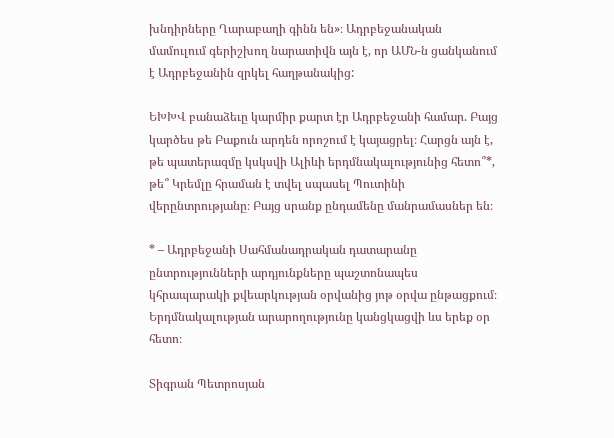խնդիրները Ղարաբաղի գինն են»։ Ադրբեջանական մամուլում գերիշխող նարատիվն այն է, որ ԱՄՆ-ն ցանկանում է Ադրբեջանին զրկել հաղթանակից:

ԵԽԽՎ բանաձեւը կարմիր քարտ էր Ադրբեջանի համար. Բայց կարծես թե Բաքուն արդեն որոշում է կայացրել։ Հարցն այն է, թե պատերազմը կսկսվի Ալիևի երդմնակալությունից հետո՞*, թե՞ Կրեմլը հրաման է տվել սպասել Պուտինի վերընտրությանը։ Բայց սրանք ընդամենը մանրամասներ են։

* – Ադրբեջանի Սահմանադրական դատարանը ընտրությունների արդյունքները պաշտոնապես կհրապարակի քվեարկության օրվանից յոթ օրվա ընթացքում։ Երդմնակալության արարողությունը կանցկացվի ևս երեք օր հետո։

Տիգրան Պետրոսյան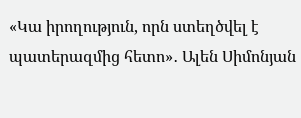«Կա իրողություն, որն ստեղծվել է պատերազմից հետո»․ Ալեն Սիմոնյան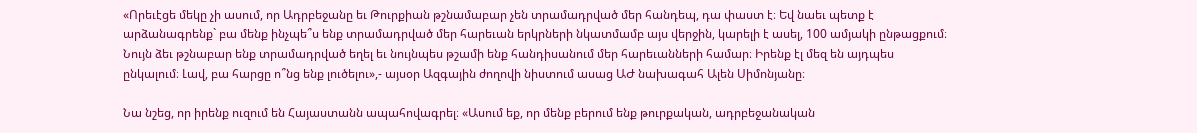«Որեւէցե մեկը չի ասում, որ Ադրբեջանը եւ Թուրքիան թշնամաբար չեն տրամադրված մեր հանդեպ, դա փաստ է։ Եվ նաեւ պետք է արձանագրենք` բա մենք ինչպե՞ս ենք տրամադրված մեր հարեւան երկրների նկատմամբ այս վերջին, կարելի է ասել, 100 ամյակի ընթացքում։ Նույն ձեւ թշնաբար ենք տրամադրված եղել եւ նույնպես թշամի ենք հանդիսանում մեր հարեւանների համար։ Իրենք էլ մեզ են այդպես ընկալում։ Լավ, բա հարցը ո՞նց ենք լուծելու»,- այսօր Ազգային ժողովի նիստում ասաց ԱԺ նախագահ Ալեն Սիմոնյանը։

Նա նշեց, որ իրենք ուզում են Հայաստանն ապահովագրել։ «Ասում եք, որ մենք բերում ենք թուրքական, ադրբեջանական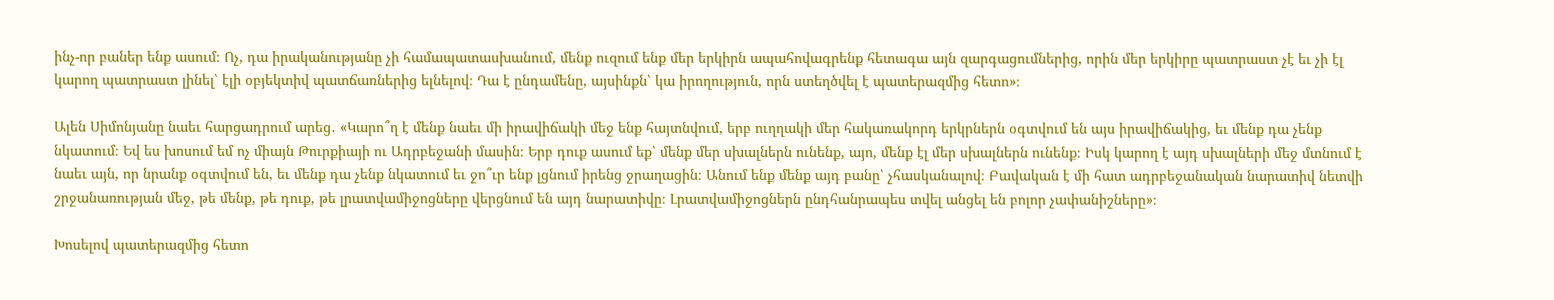ինչ-որ բաներ ենք ասում։ Ոչ, դա իրականությանը չի համապատասխանում, մենք ուզում ենք մեր երկիրն ապահովագրենք հետագա այն զարգացումներից, որին մեր երկիրը պատրաստ չէ եւ չի էլ կարող պատրաստ լինել՝ էլի օբյեկտիվ պատճառներից ելնելով։ Դա է ընդամենը, այսինքն՝ կա իրողություն, որն ստեղծվել է պատերազմից հետո»։

Ալեն Սիմոնյանը նաեւ հարցադրում արեց․ «Կարո՞ղ է մենք նաեւ մի իրավիճակի մեջ ենք հայտնվում, երբ ուղղակի մեր հակառակորդ երկրներն օգտվում են այս իրավիճակից, եւ մենք դա չենք նկատում։ Եվ ես խոսում եմ ոչ միայն Թուրքիայի ու Ադրբեջանի մասին։ Երբ դուք ասում եք՝ մենք մեր սխալներն ունենք, այո, մենք էլ մեր սխալներն ունենք։ Իսկ կարող է այդ սխալների մեջ մտնում է նաեւ այն, որ նրանք օգտվում են, եւ մենք դա չենք նկատում եւ ջո՞ւր ենք լցնում իրենց ջրաղացին։ Անում ենք մենք այդ բանը՝ չհասկանալով։ Բավական է մի հատ ադրբեջանական նարատիվ նետվի շրջանառության մեջ, թե մենք, թե դուք, թե լրատվամիջոցները վերցնում են այդ նարատիվը։ Լրատվամիջոցներն ընդհանրապես տվել անցել են բոլոր չափանիշները»։

Խոսելով պատերազմից հետո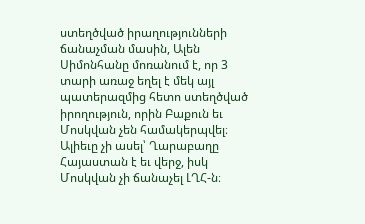ստեղծված իրաղությունների ճանաչման մասին, Ալեն Սիմոնհանը մոռանում է, որ 3 տարի առաջ եղել է մեկ այլ պատերազմից հետո ստեղծված իրողություն, որին Բաքուն եւ Մոսկվան չեն համակերպվել։ Ալիեւը չի ասել՝ Ղարաբաղը Հայաստան է եւ վերջ, իսկ Մոսկվան չի ճանաչել ԼՂՀ-ն։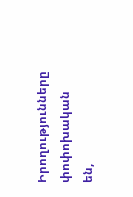Իրողությունները փոփոխական են,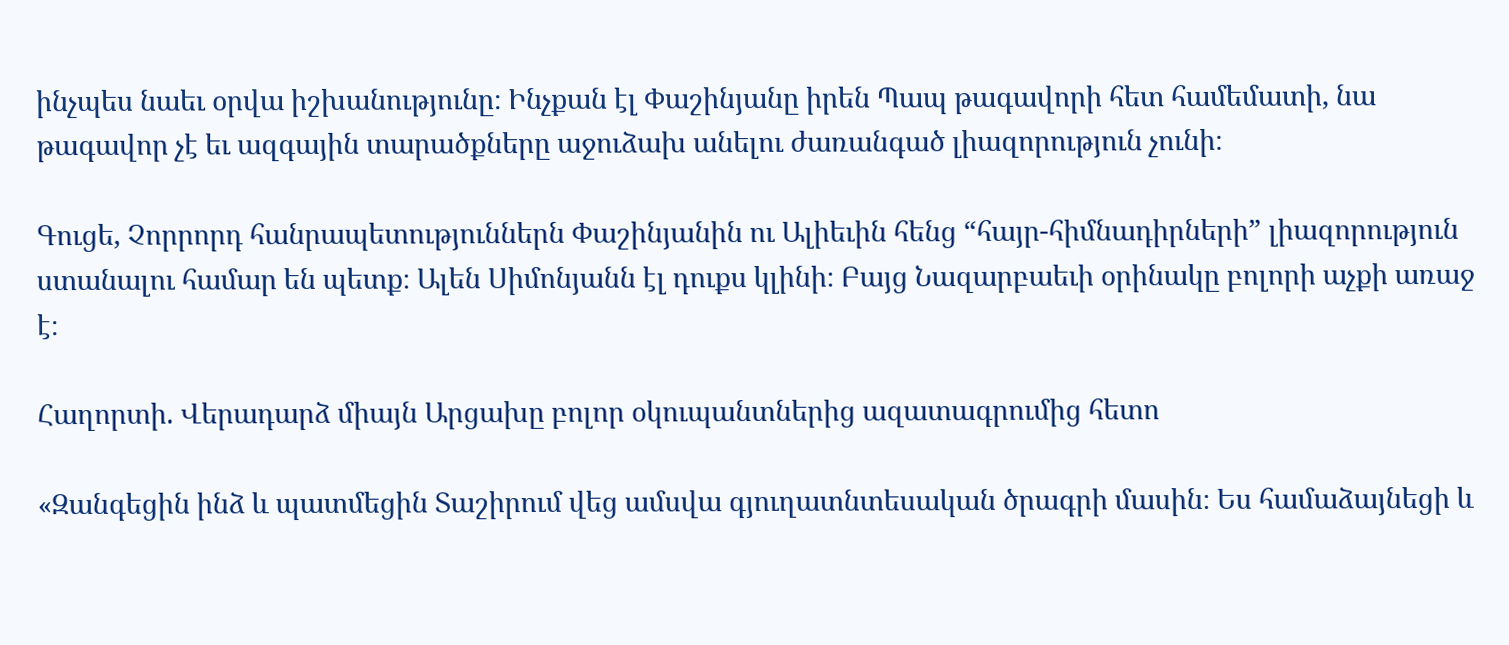ինչպես նաեւ օրվա իշխանությունը։ Ինչքան էլ Փաշինյանը իրեն Պապ թագավորի հետ համեմատի, նա թագավոր չէ եւ ազգային տարածքները աջուձախ անելու ժառանգած լիազորություն չունի։

Գուցե, Չորրորդ հանրապետություններն Փաշինյանին ու Ալիեւին հենց “հայր-հիմնադիրների” լիազորություն ստանալու համար են պետք։ Ալեն Սիմոնյանն էլ դուքս կլինի։ Բայց Նազարբաեւի օրինակը բոլորի աչքի առաջ է։

Հաղորտի. Վերադարձ միայն Արցախը բոլոր օկուպանտներից ազատագրումից հետո

«Զանգեցին ինձ և պատմեցին Տաշիրում վեց ամսվա գյուղատնտեսական ծրագրի մասին։ Ես համաձայնեցի և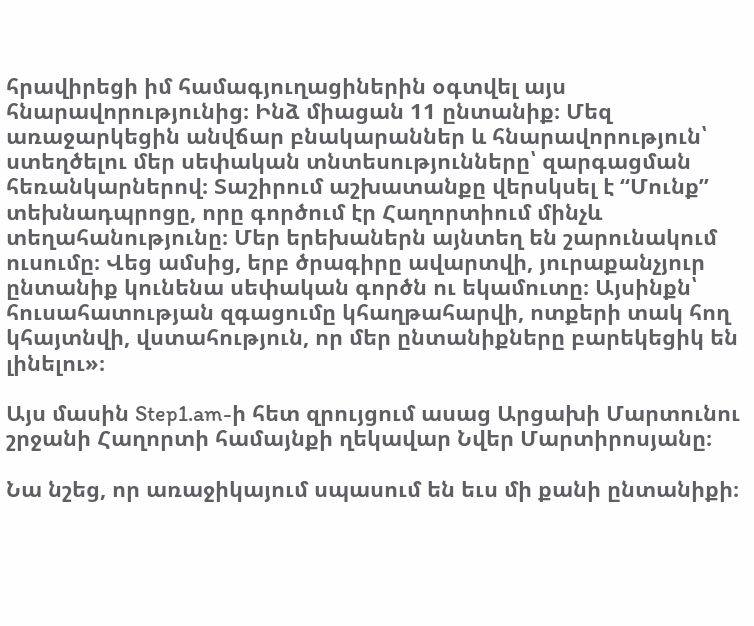հրավիրեցի իմ համագյուղացիներին օգտվել այս հնարավորությունից։ Ինձ միացան 11 ընտանիք։ Մեզ առաջարկեցին անվճար բնակարաններ և հնարավորություն՝ ստեղծելու մեր սեփական տնտեսությունները՝ զարգացման հեռանկարներով։ Տաշիրում աշխատանքը վերսկսել է “Մունք” տեխնադպրոցը, որը գործում էր Հաղորտիում մինչև տեղահանությունը։ Մեր երեխաներն այնտեղ են շարունակում ուսումը։ Վեց ամսից, երբ ծրագիրը ավարտվի, յուրաքանչյուր ընտանիք կունենա սեփական գործն ու եկամուտը։ Այսինքն՝ հուսահատության զգացումը կհաղթահարվի, ոտքերի տակ հող կհայտնվի, վստահություն, որ մեր ընտանիքները բարեկեցիկ են լինելու»։

Այս մասին Step1.am-ի հետ զրույցում ասաց Արցախի Մարտունու շրջանի Հաղորտի համայնքի ղեկավար Նվեր Մարտիրոսյանը։

Նա նշեց, որ առաջիկայում սպասում են եւս մի քանի ընտանիքի։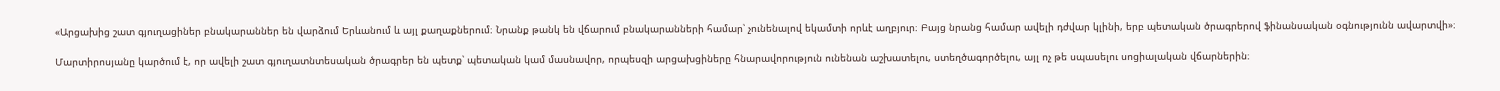«Արցախից շատ գյուղացիներ բնակարաններ են վարձում Երևանում և այլ քաղաքներում։ Նրանք թանկ են վճարում բնակարանների համար՝ չունենալով եկամտի որևէ աղբյուր։ Բայց նրանց համար ավելի դժվար կլինի, երբ պետական ծրագրերով ֆինանսական օգնությունն ավարտվի»։

Մարտիրոսյանը կարծում է, որ ավելի շատ գյուղատնտեսական ծրագրեր են պետք՝ պետական կամ մասնավոր, որպեսզի արցախցիները հնարավորություն ունենան աշխատելու, ստեղծագործելու, այլ ոչ թե սպասելու սոցիալական վճարներին։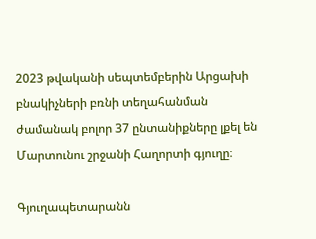2023 թվականի սեպտեմբերին Արցախի բնակիչների բռնի տեղահանման ժամանակ բոլոր 37 ընտանիքները լքել են Մարտունու շրջանի Հաղորտի գյուղը։

Գյուղապետարանն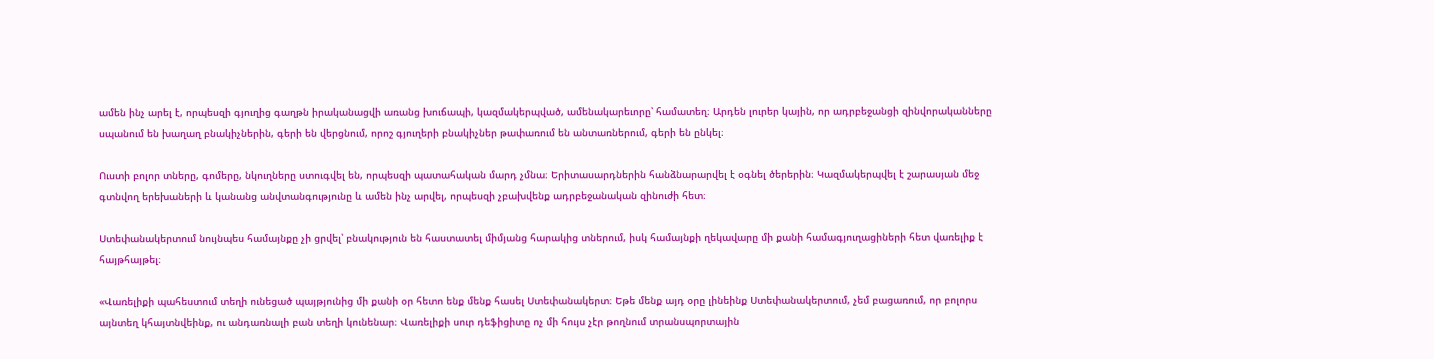ամեն ինչ արել է, որպեսզի գյուղից գաղթն իրականացվի առանց խուճապի, կազմակերպված, ամենակարեւորը՝ համատեղ։ Արդեն լուրեր կային, որ ադրբեջանցի զինվորականները սպանում են խաղաղ բնակիչներին, գերի են վերցնում, որոշ գյուղերի բնակիչներ թափառում են անտառներում, գերի են ընկել։

Ուստի բոլոր տները, գոմերը, նկուղները ստուգվել են, որպեսզի պատահական մարդ չմնա։ Երիտասարդներին հանձնարարվել է օգնել ծերերին։ Կազմակերպվել է շարասյան մեջ գտնվող երեխաների և կանանց անվտանգությունը և ամեն ինչ արվել, որպեսզի չբախվենք ադրբեջանական զինուժի հետ։

Ստեփանակերտում նույնպես համայնքը չի ցրվել՝ բնակություն են հաստատել միմյանց հարակից տներում, իսկ համայնքի ղեկավարը մի քանի համագյուղացիների հետ վառելիք է հայթհայթել։

«Վառելիքի պահեստում տեղի ունեցած պայթյունից մի քանի օր հետո ենք մենք հասել Ստեփանակերտ։ Եթե մենք այդ օրը լինեինք Ստեփանակերտում, չեմ բացառում, որ բոլորս այնտեղ կհայտնվեինք, ու անդառնալի բան տեղի կունենար։ Վառելիքի սուր դեֆիցիտը ոչ մի հույս չէր թողնում տրանսպորտային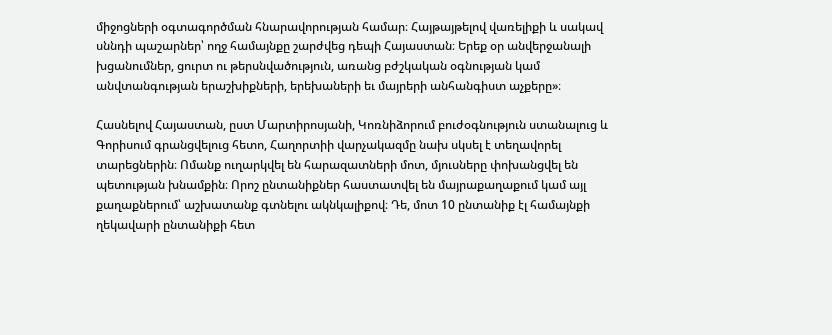միջոցների օգտագործման հնարավորության համար։ Հայթայթելով վառելիքի և սակավ սննդի պաշարներ՝ ողջ համայնքը շարժվեց դեպի Հայաստան։ Երեք օր անվերջանալի խցանումներ, ցուրտ ու թերսնվածություն, առանց բժշկական օգնության կամ անվտանգության երաշխիքների, երեխաների եւ մայրերի անհանգիստ աչքերը»։

Հասնելով Հայաստան, ըստ Մարտիրոսյանի, Կոռնիձորում բուժօգնություն ստանալուց և Գորիսում գրանցվելուց հետո, Հաղորտիի վարչակազմը նախ սկսել է տեղավորել տարեցներին։ Ոմանք ուղարկվել են հարազատների մոտ, մյուսները փոխանցվել են պետության խնամքին։ Որոշ ընտանիքներ հաստատվել են մայրաքաղաքում կամ այլ քաղաքներում՝ աշխատանք գտնելու ակնկալիքով։ Դե, մոտ 10 ընտանիք էլ համայնքի ղեկավարի ընտանիքի հետ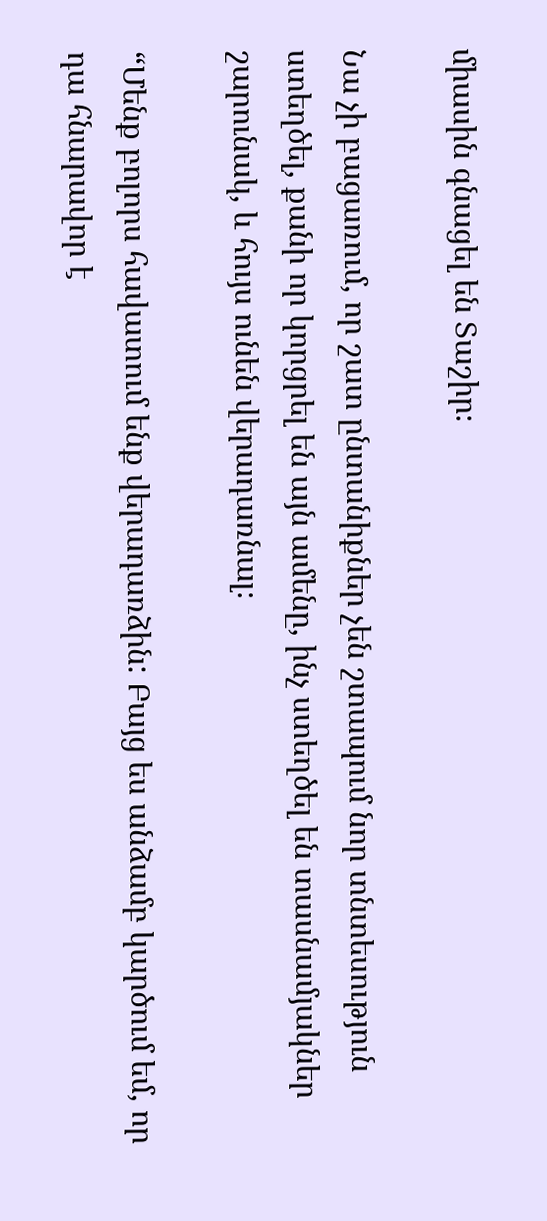միասին գնացել են Տաշիր։

Նա չի բացառում, որ շատ ընտանիքներ չեն շտապում նոր տնտեսություն ստեղծել, քանի որ կորցրել են այն ամենը, ինչ ստեղծել են տասնամյակներ շարունակ, և հույս ունեն վերադառնալ։

“Մենք բոլորս հավատում ենք վերադառձին: Բայց ես անձամբ կարծում եմ, որ դա հնարավոր է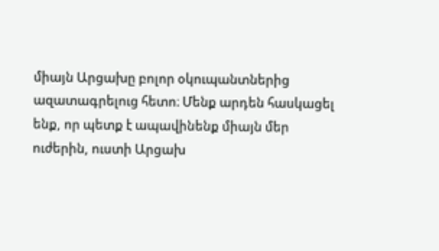միայն Արցախը բոլոր օկուպանտներից ազատագրելուց հետո։ Մենք արդեն հասկացել ենք, որ պետք է ապավինենք միայն մեր ուժերին, ուստի Արցախ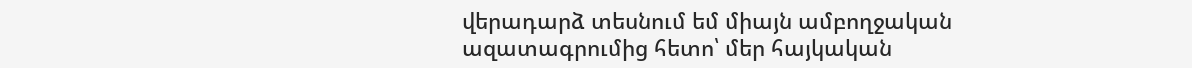վերադարձ տեսնում եմ միայն ամբողջական ազատագրումից հետո՝ մեր հայկական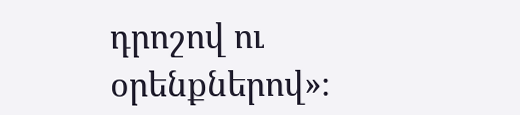դրոշով ու օրենքներով»։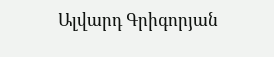Ալվարդ Գրիգորյան